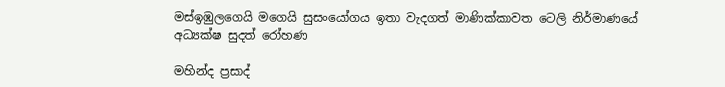මස්ඉඹුලගෙයි මගෙයි සුසංයෝගය ඉතා වැදගත් මාණික්කාවත ටෙලි නිර්මාණයේ අධ්‍යක්ෂ සුදත් රෝහණ

මහින්ද ප්‍රසාද්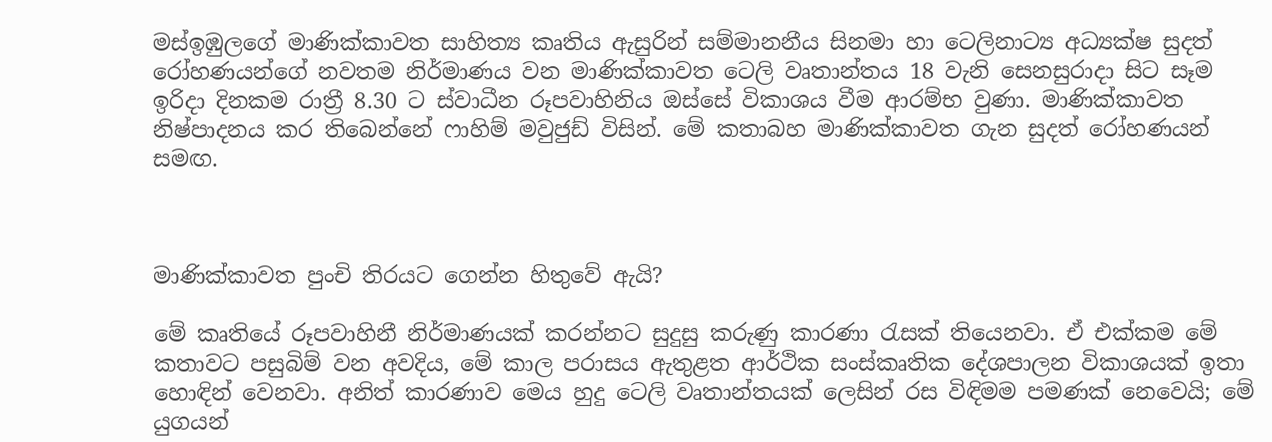මස්ඉඹුලගේ මාණික්කාවත සාහිත්‍ය කෘතිය ඇසුරින් සම්මානනීය සිනමා හා ටෙලිනාට්‍ය අධ්‍යක්ෂ සුදත් රෝහණයන්ගේ නවතම නිර්මාණය වන මාණික්කාවත ටෙලි වෘතාන්තය 18 වැනි සෙනසුරාදා සිට සෑම ඉරිදා දිනකම රාත්‍රී 8.30 ට ස්වාධීන රූපවාහිනිය ඔස්සේ විකාශය වීම ආරම්භ වුණා. මාණික්කාවත නිෂ්පාදනය කර තිබෙන්නේ ෆාහිම් මවුජුඩ් විසින්. මේ කතාබහ මාණික්කාවත ගැන සුදත් රෝහණයන් සමඟ.



මාණික්කාවත පුංචි තිරයට ගෙන්න හිතුවේ ඇයි?

මේ කෘතියේ රූපවාහිනී නිර්මාණයක් කරන්නට සුදුසු කරුණු කාරණා රැසක් තියෙනවා. ඒ එක්කම මේ කතාවට පසුබිම් වන අවදිය, මේ කාල පරාසය ඇතුළත ආර්ථික සංස්කෘතික දේශපාලන විකාශයක් ඉතා හොඳින් වෙනවා. අනිත් කාරණාව මෙය හුදු ටෙලි වෘතාන්තයක් ලෙසින් රස විඳිමම පමණක් නෙවෙයි; මේ යුගයන්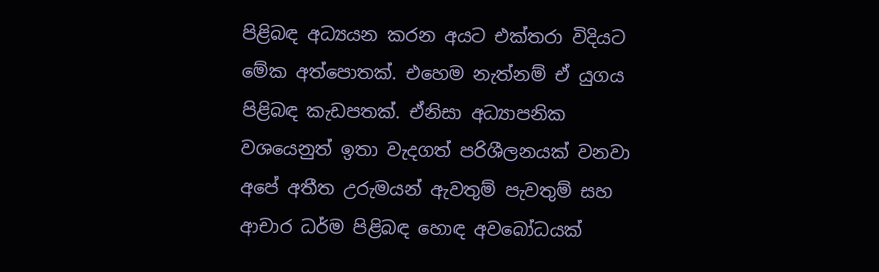පිළිබඳ අධ්‍යයන කරන අයට එක්තරා විදියට මේක අත්පොතක්. එහෙම නැත්නම් ඒ යුගය පිළිබඳ කැඩපතක්. ඒනිසා අධ්‍යාපනික වශයෙනුත් ඉතා වැදගත් පරිශීලනයක් වනවා අපේ අතීත උරුමයන් ඇවතුම් පැවතුම් සහ ආචාර ධර්ම පිළිබඳ හොඳ අවබෝධයක්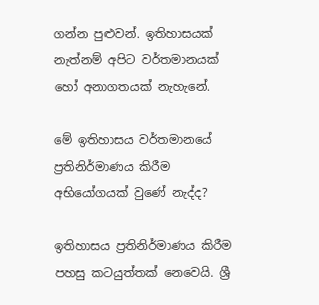ගන්න පුළුවන්. ඉතිහාසයක් නැත්නම් අපිට වර්තමානයක් හෝ අනාගතයක් නැහැනේ.

මේ ඉතිහාසය වර්තමානයේ ප්‍රතිනිර්මාණය කිරීම අභියෝගයක් වුණේ නැද්ද?

ඉතිහාසය ප්‍රතිනිර්මාණය කිරීම පහසු කටයුත්තක් නෙවෙයි. ශ්‍රී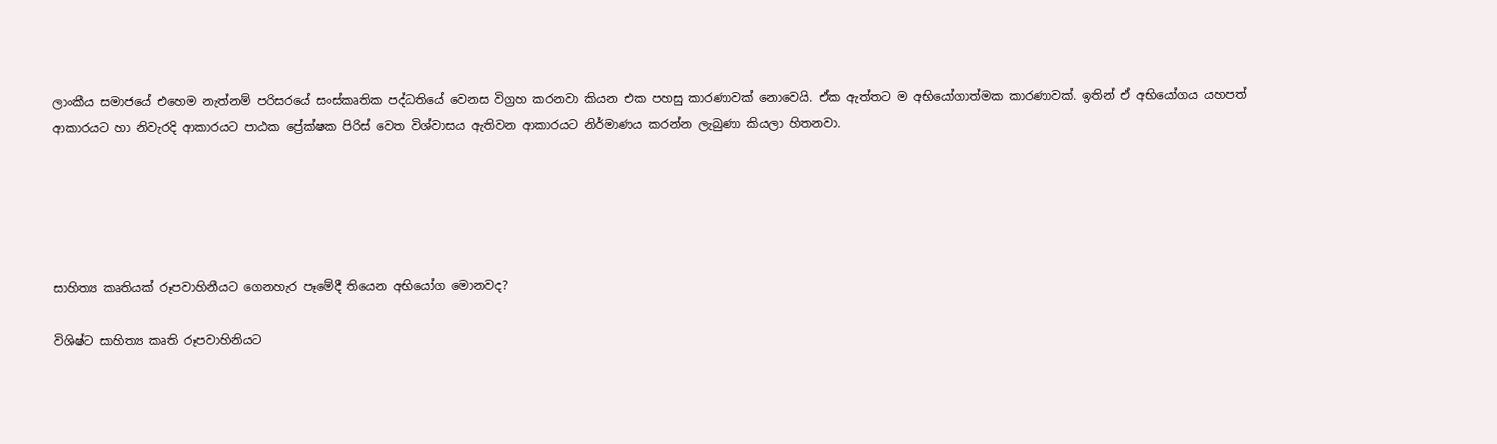ලාංකීය සමාජයේ එහෙම නැත්නම් පරිසරයේ සංස්කෘතික පද්ධතියේ වෙනස විග්‍රහ කරනවා කියන එක පහසු කාරණාවක් නොවෙයි. ඒක ඇත්තට ම අභියෝගාත්මක කාරණාවක්. ඉතින් ඒ අභියෝගය යහපත් ආකාරයට හා නිවැරදි ආකාරයට පාඨක ප්‍රේක්ෂක පිරිස් වෙත විශ්වාසය ඇතිවන ආකාරයට නිර්මාණය කරන්න ලැබුණා කියලා හිතනවා.





සාහිත්‍ය කෘතියක් රූපවාහිනීයට ගෙනහැර පෑමේදී තියෙන අභියෝග මොනවද?

විශිෂ්ට සාහිත්‍ය කෘති රූපවාහිනියට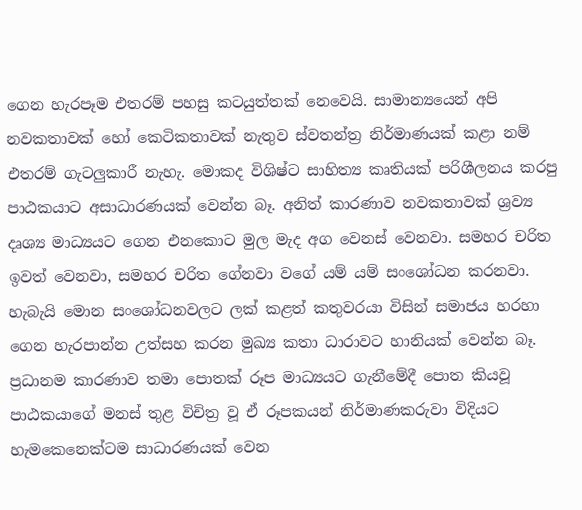ගෙන හැරපෑම එතරම් පහසු කටයුත්තක් නෙවෙයි. සාමාන්‍යයෙන් අපි නවකතාවක් හෝ කෙටිකතාවක් නැතුව ස්වතන්ත්‍ර නිර්මාණයක් කළා නම් එතරම් ගැටලුකාරී නැහැ. මොකද විශිෂ්ට සාහිත්‍ය කෘතියක් පරිශීලනය කරපු පාඨකයාට අසාධාරණයක් වෙන්න බෑ. අනිත් කාරණාව නවකතාවක් ශ්‍රව්‍ය දෘශ්‍ය මාධ්‍යයට ගෙන එනකොට මුල මැද අග වෙනස් වෙනවා. සමහර චරිත ඉවත් වෙනවා, සමහර චරිත ගේනවා වගේ යම් යම් සංශෝධන කරනවා. හැබැයි මොන සංශෝධනවලට ලක් කළත් කතුවරයා විසින් සමාජය හරහා ගෙන හැරපාන්න උත්සහ කරන මුඛ්‍ය කතා ධාරාවට හානියක් වෙන්න බෑ. ප්‍රධානම කාරණාව තමා පොතක් රූප මාධ්‍යයට ගැනීමේදී පොත කියවූ පාඨකයාගේ මනස් තුළ විචිත්‍ර වූ ඒ රූපකයන් නිර්මාණකරුවා විදියට හැමකෙනෙක්ටම සාධාරණයක් වෙන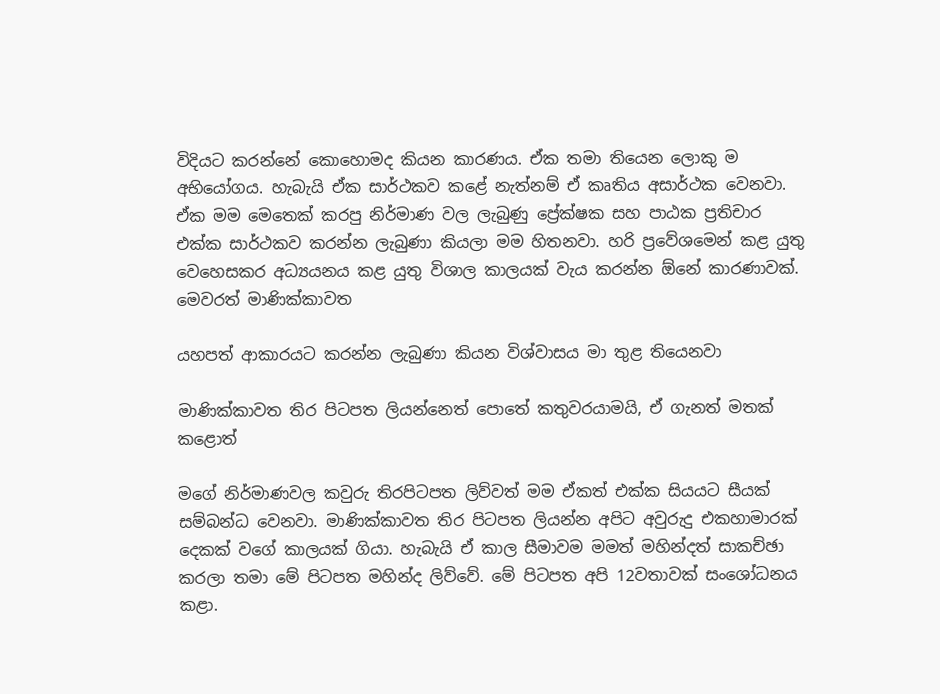විදියට කරන්නේ කොහොමද කියන කාරණය. ඒක තමා තියෙන ලොකු ම අභියෝගය. හැබැයි ඒක සාර්ථකව කළේ නැත්නම් ඒ කෘතිය අසාර්ථක වෙනවා. ඒක මම මෙතෙක් කරපු නිර්මාණ වල ලැබුණු ප්‍රේක්ෂක සහ පාඨක ප්‍රතිචාර එක්ක සාර්ථකව කරන්න ලැබුණා කියලා මම හිතනවා. හරි ප්‍රවේශමෙන් කළ යුතු වෙහෙසකර අධ්‍යයනය කළ යුතු විශාල කාලයක් වැය කරන්න ඕනේ කාරණාවක්. මෙවරත් මාණික්කාවත

යහපත් ආකාරයට කරන්න ලැබුණා කියන විශ්වාසය මා තුළ තියෙනවා

මාණික්කාවත තිර පිටපත ලියන්නෙත් පොතේ කතුවරයාමයි, ඒ ගැනත් මතක් කළොත්

මගේ නිර්මාණවල කවුරු තිරපිටපත ලිව්වත් මම ඒකත් එක්ක සියයට සීයක් සම්බන්ධ වෙනවා. මාණික්කාවත තිර පිටපත ලියන්න අපිට අවුරුදු එකහාමාරක් දෙකක් වගේ කාලයක් ගියා. හැබැයි ඒ කාල සීමාවම මමත් මහින්දත් සාකච්ඡා කරලා තමා මේ පිටපත මහින්ද ලිව්වේ. මේ පිටපත අපි 12වතාවක් සංශෝධනය කළා.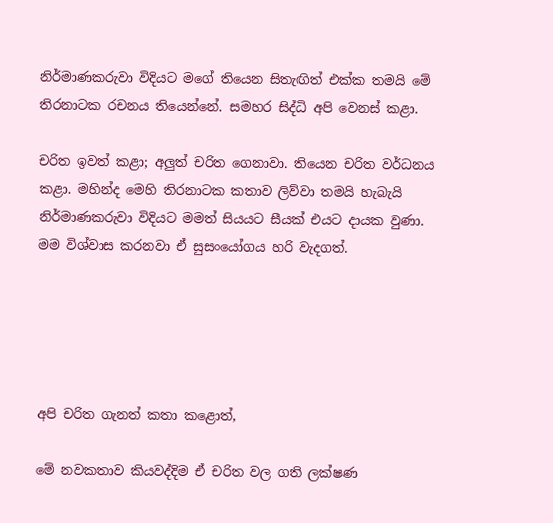නිර්මාණකරුවා විදියට මගේ තියෙන සිතැඟිත් එක්ක තමයි මේ තිරනාටක රචනය තියෙන්නේ. සමහර සිද්ධි අපි වෙනස් කළා.

චරිත ඉවත් කළා; අලුත් චරිත ගෙනාවා. තියෙන චරිත වර්ධනය කළා. මහින්ද මෙහි තිරනාටක කතාව ලිව්වා තමයි හැබැයි නිර්මාණකරුවා විදියට මමත් සියයට සීයක් එයට දායක වුණා. මම විශ්වාස කරනවා ඒ සුසංයෝගය හරි වැදගත්.





අපි චරිත ගැනත් කතා කළොත්,

මේ නවකතාව කියවද්දිම ඒ චරිත වල ගති ලක්ෂණ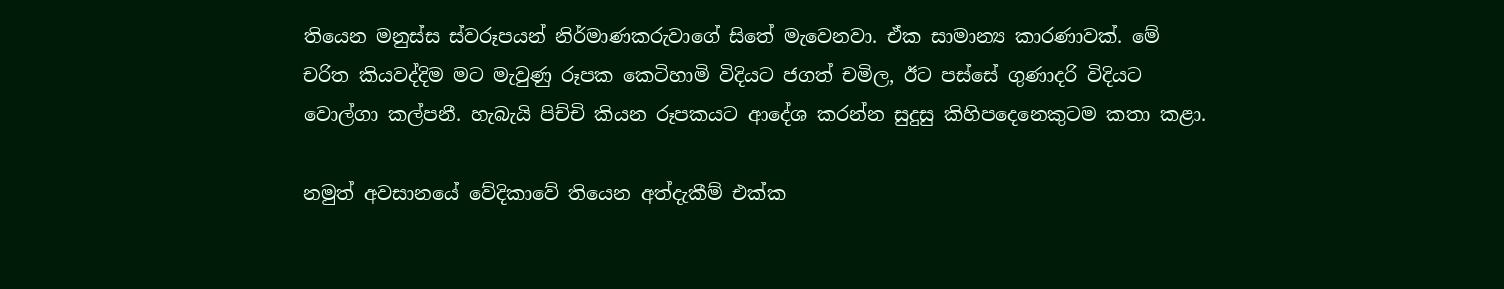තියෙන මනුස්ස ස්වරූපයන් නිර්මාණකරුවාගේ සිතේ මැවෙනවා. ඒක සාමාන්‍ය කාරණාවක්. මේ චරිත කියවද්දිම මට මැවුණු රූපක කෙටිහාමි විදියට ජගත් චමිල, ඊට පස්සේ ගුණාදරි විදියට වොල්ගා කල්පනී. හැබැයි පිච්චි කියන රූපකයට ආදේශ කරන්න සුදුසු කිහිපදෙනෙකුටම කතා කළා.

නමුත් අවසානයේ වේදිකාවේ තියෙන අත්දැකීම් එක්ක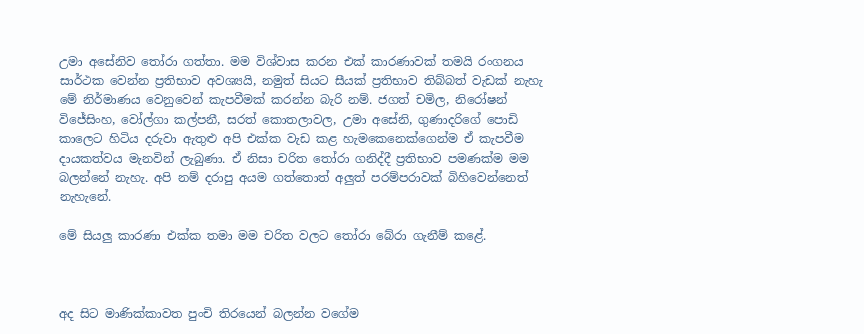උමා අසේනිව තෝරා ගත්තා. මම විශ්වාස කරන එක් කාරණාවක් තමයි රංගනය සාර්ථක වෙන්න ප්‍රතිභාව අවශ්‍යයි, නමුත් සියට සීයක් ප්‍රතිභාව තිබ්බත් වැඩක් නැහැ මේ නිර්මාණය වෙනුවෙන් කැපවීමක් කරන්න බැරි නම්. ජගත් චමිල, නිරෝෂන් විජේසිංහ, වෝල්ගා කල්පනී, සරත් කොතලාවල, උමා අසේනි, ගුණාදරිගේ පොඩි කාලෙට හිටිය දරුවා ඇතුළු අපි එක්ක වැඩ කළ හැමකෙනෙක්ගෙන්ම ඒ කැපවීම දායකත්වය මැනවින් ලැබුණා. ඒ නිසා චරිත තෝරා ගනිද්දී ප්‍රතිභාව පමණක්ම මම බලන්නේ නැහැ. අපි නම් දරාපු අයම ගත්තොත් අලුත් පරම්පරාවක් බිහිවෙන්නෙත් නැහැනේ.

මේ සියලු කාරණා එක්ක තමා මම චරිත වලට තෝරා බේරා ගැනීම් කළේ.



අද සිට මාණික්කාවත පුංචි තිරයෙන් බලන්න වගේම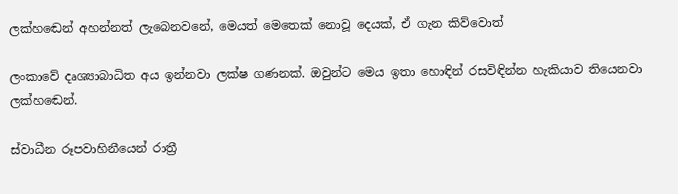ලක්හඬෙන් අහන්නත් ලැබෙනවනේ, මෙයත් මෙතෙක් නොවූ දෙයක්, ඒ ගැන කිව්වොත්

ලංකාවේ දෘශ්‍යාබාධිත අය ඉන්නවා ලක්ෂ ගණනක්. ඔවුන්ට මෙය ඉතා හොඳින් රසවිඳින්න හැකියාව තියෙනවා ලක්හඬෙන්.

ස්වාධීන රූපවාහිනීයෙන් රාත්‍රී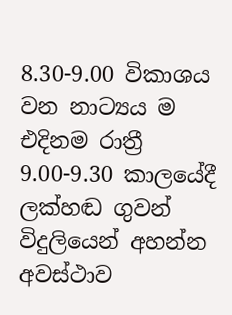8.30-9.00 විකාශය වන නාට්‍යය ම එදිනම රාත්‍රී 9.00-9.30 කාලයේදී ලක්හඬ ගුවන් විදුලියෙන් අහන්න අවස්ථාව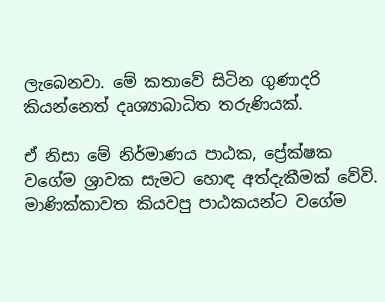ලැබෙනවා. මේ කතාවේ සිටින ගුණාදරි කියන්නෙත් දෘශ්‍යාබාධිත තරුණියක්.

ඒ නිසා මේ නිර්මාණය පාඨක, ප්‍රේක්ෂක වගේම ශ්‍රාවක සැමට හොඳ අත්දැකීමක් වේවි. මාණික්කාවත කියවපු පාඨකයන්ට වගේම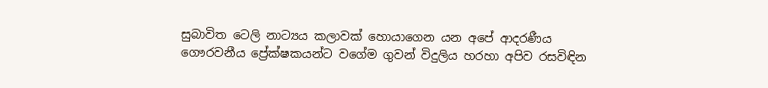සුබාවිත ටෙලි නාට්‍යය කලාවක් හොයාගෙන යන අපේ ආදරණීය ගෞරවනීය ප්‍රේක්ෂකයන්ට වගේම ගුවන් විදුලිය හරහා අපිව රසවිඳින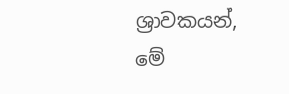ශ්‍රාවකයන්, මේ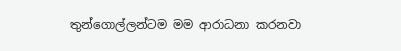තුන්ගොල්ලන්ටම මම ආරාධනා කරනවා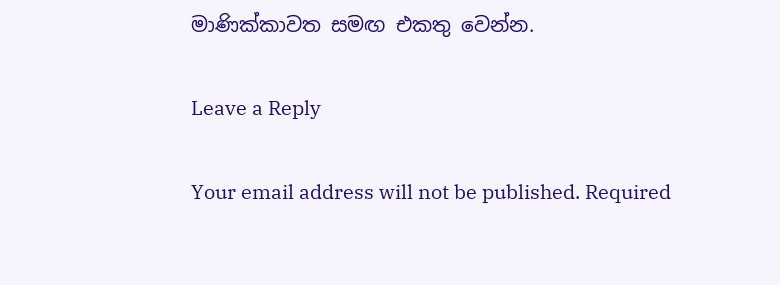මාණික්කාවත සමඟ එකතු වෙන්න.

Leave a Reply

Your email address will not be published. Required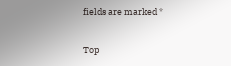fields are marked *

Top